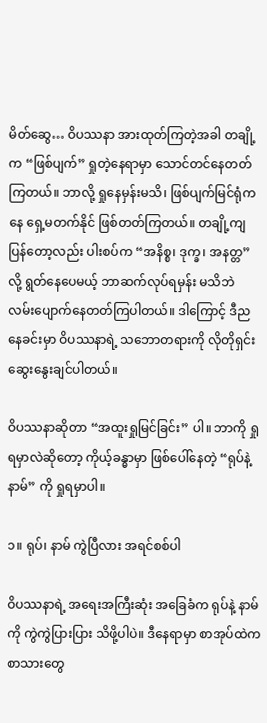မိတ်ဆွေ… ဝိပဿနာ အားထုတ်ကြတဲ့အခါ တချို့က “ဖြစ်ပျက်” ရှုတဲ့နေရာမှာ သောင်တင်နေတတ်ကြတယ်။ ဘာလို့ ရှုနေမှန်းမသိ၊ ဖြစ်ပျက်မြင်ရုံကနေ ရှေ့မတက်နိုင် ဖြစ်တတ်ကြတယ်။ တချို့ကျပြန်တော့လည်း ပါးစပ်က “အနိစ္စ၊ ဒုက္ခ၊ အနတ္တ” လို့ ရွတ်နေပေမယ့် ဘာဆက်လုပ်ရမှန်း မသိဘဲ လမ်းပျောက်နေတတ်ကြပါတယ်။ ဒါကြောင့် ဒီညနေခင်းမှာ ဝိပဿနာရဲ့ သဘောတရားကို လိုတိုရှင်း ဆွေးနွေးချင်ပါတယ်။

ဝိပဿနာဆိုတာ “အထူးရှုမြင်ခြင်း” ပါ။ ဘာကို ရှုရမှာလဲဆိုတော့ ကိုယ့်ခန္ဓာမှာ ဖြစ်ပေါ်နေတဲ့ “ရုပ်နဲ့ နာမ်” ကို ရှုရမှာပါ။

၁။ ရုပ်၊ နာမ် ကွဲပြီလား အရင်စစ်ပါ

ဝိပဿနာရဲ့ အရေးအကြီးဆုံး အခြေခံက ရုပ်နဲ့ နာမ်ကို ကွဲကွဲပြားပြား သိဖို့ပါပဲ။ ဒီနေရာမှာ စာအုပ်ထဲက စာသားတွေ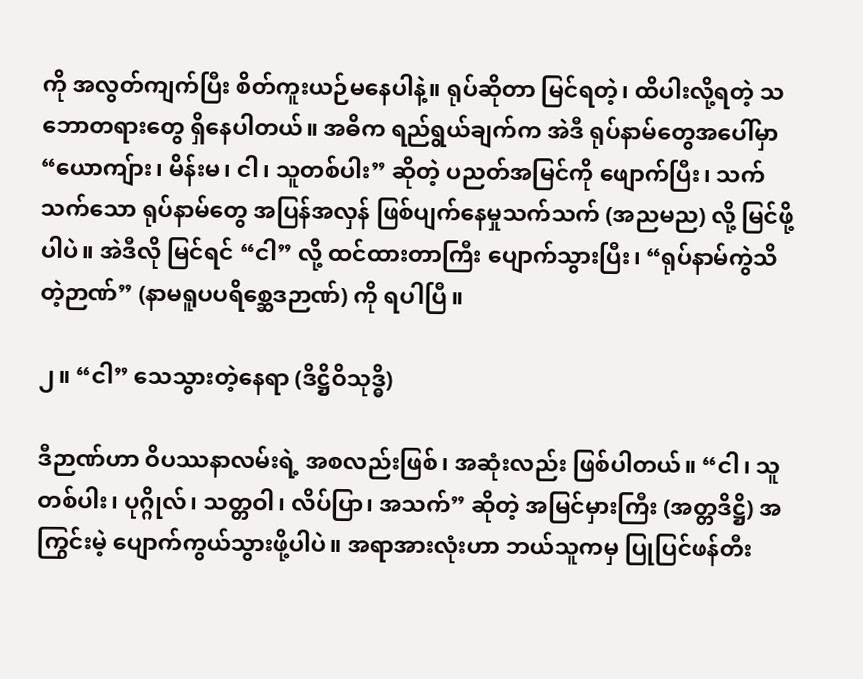ကို အလွတ်ကျက်ပြီး စိတ်ကူးယဉ်မနေပါနဲ့။ ရုပ်ဆိုတာ မြင်ရတဲ့၊ ထိပါးလို့ရတဲ့ သဘောတရားတွေ ရှိနေပါတယ်။ အဓိက ရည်ရွယ်ချက်က အဲဒီ ရုပ်နာမ်တွေအပေါ်မှာ “ယောကျ်ား၊ မိန်းမ၊ ငါ၊ သူတစ်ပါး” ဆိုတဲ့ ပညတ်အမြင်ကို ဖျောက်ပြီး၊ သက်သက်သော ရုပ်နာမ်တွေ အပြန်အလှန် ဖြစ်ပျက်နေမှုသက်သက် (အညမည) လို့ မြင်ဖို့ပါပဲ။ အဲဒီလို မြင်ရင် “ငါ” လို့ ထင်ထားတာကြီး ပျောက်သွားပြီး၊ “ရုပ်နာမ်ကွဲသိတဲ့ဉာဏ်” (နာမရူပပရိစ္ဆေဒဉာဏ်) ကို ရပါပြီ။

၂။ “ငါ” သေသွားတဲ့နေရာ (ဒိဋ္ဌိဝိသုဒ္ဓိ)

ဒီဉာဏ်ဟာ ဝိပဿနာလမ်းရဲ့ အစလည်းဖြစ်၊ အဆုံးလည်း ဖြစ်ပါတယ်။ “ငါ၊ သူတစ်ပါး၊ ပုဂ္ဂိုလ်၊ သတ္တဝါ၊ လိပ်ပြာ၊ အသက်” ဆိုတဲ့ အမြင်မှားကြီး (အတ္တဒိဋ္ဌိ) အကြွင်းမဲ့ ပျောက်ကွယ်သွားဖို့ပါပဲ။ အရာအားလုံးဟာ ဘယ်သူကမှ ပြုပြင်ဖန်တီး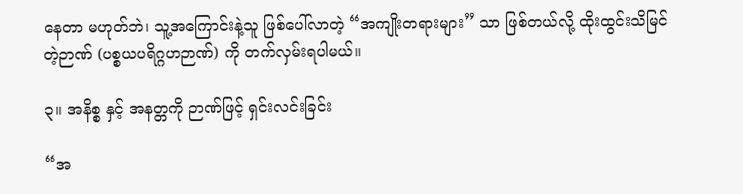နေတာ မဟုတ်ဘဲ၊ သူ့အကြောင်းနဲ့သူ ဖြစ်ပေါ်လာတဲ့ “အကျိုးတရားများ” သာ ဖြစ်တယ်လို့ ထိုးထွင်းသိမြင်တဲ့ဉာဏ် (ပစ္စယပရိဂ္ဂဟဉာဏ်) ကို တက်လှမ်းရပါမယ်။

၃။ အနိစ္စ နှင့် အနတ္တကို ဉာဏ်ဖြင့် ရှင်းလင်းခြင်း

“အ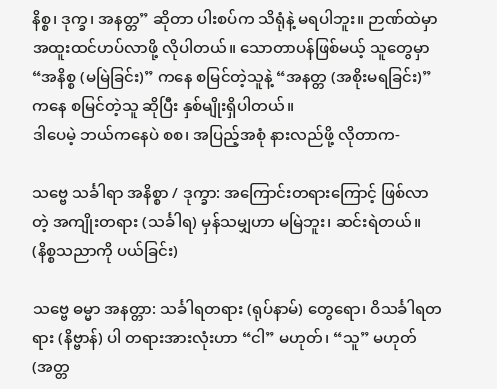နိစ္စ၊ ဒုက္ခ၊ အနတ္တ” ဆိုတာ ပါးစပ်က သိရုံနဲ့ မရပါဘူး။ ဉာဏ်ထဲမှာ အထူးထင်ဟပ်လာဖို့ လိုပါတယ်။ သောတာပန်ဖြစ်မယ့် သူတွေမှာ “အနိစ္စ (မမြဲခြင်း)” ကနေ စမြင်တဲ့သူနဲ့ “အနတ္တ (အစိုးမရခြင်း)” ကနေ စမြင်တဲ့သူ ဆိုပြီး နှစ်မျိုးရှိပါတယ်။
ဒါပေမဲ့ ဘယ်ကနေပဲ စစ၊ အပြည့်အစုံ နားလည်ဖို့ လိုတာက-

သဗ္ဗေ သင်္ခါရာ အနိစ္စာ / ဒုက္ခာ: အကြောင်းတရားကြောင့် ဖြစ်လာတဲ့ အကျိုးတရား (သင်္ခါရ) မှန်သမျှဟာ မမြဲဘူး၊ ဆင်းရဲတယ်။ (နိစ္စသညာကို ပယ်ခြင်း)

သဗ္ဗေ ဓမ္မာ အနတ္တာ: သင်္ခါရတရား (ရုပ်နာမ်) တွေရော၊ ဝိသင်္ခါရတရား (နိဗ္ဗာန်) ပါ တရားအားလုံးဟာ “ငါ” မဟုတ်၊ “သူ” မဟုတ် (အတ္တ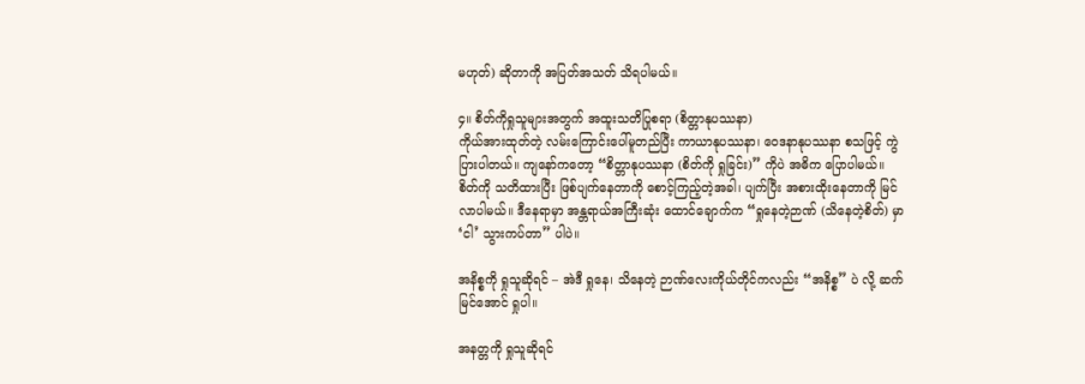မဟုတ်) ဆိုတာကို အပြတ်အသတ် သိရပါမယ်။

၄။ စိတ်ကိုရှုသူများအတွက် အထူးသတိပြုစရာ (စိတ္တာနုပဿနာ)
ကိုယ်အားထုတ်တဲ့ လမ်းကြောင်းပေါ်မူတည်ပြီး ကာယာနုပဿနာ၊ ဝေဒနာနုပဿနာ စသဖြင့် ကွဲပြားပါတယ်။ ကျနော်ကတော့ “စိတ္တာနုပဿနာ (စိတ်ကို ရှုခြင်း)” ကိုပဲ အဓိက ပြောပါမယ်။
စိတ်ကို သတိထားပြီး ဖြစ်ပျက်နေတာကို စောင့်ကြည့်တဲ့အခါ၊ ပျက်ပြီး အစားထိုးနေတာကို မြင်လာပါမယ်။ ဒီနေရာမှာ အန္တရာယ်အကြီးဆုံး ထောင်ချောက်က “ရှုနေတဲ့ဉာဏ် (သိနေတဲ့စိတ်) မှာ ‘ငါ’ သွားကပ်တာ” ပါပဲ။

အနိစ္စကို ရှုသူဆိုရင် – အဲဒီ ရှုနေ၊ သိနေတဲ့ ဉာဏ်လေးကိုယ်တိုင်ကလည်း “အနိစ္စ” ပဲ လို့ ဆက်မြင်အောင် ရှုပါ။

အနတ္တကို ရှုသူဆိုရင်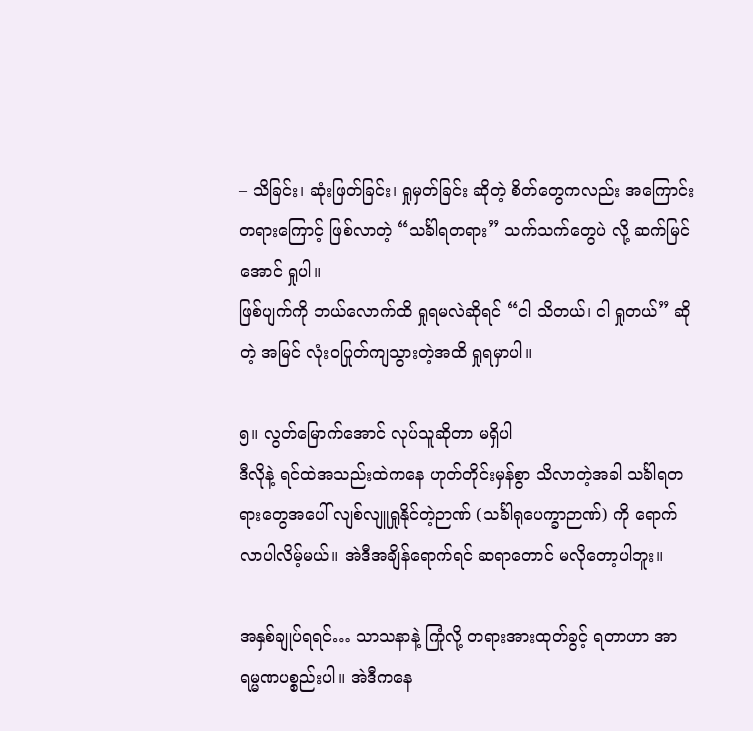– သိခြင်း၊ ဆုံးဖြတ်ခြင်း၊ ရှုမှတ်ခြင်း ဆိုတဲ့ စိတ်တွေကလည်း အကြောင်းတရားကြောင့် ဖြစ်လာတဲ့ “သင်္ခါရတရား” သက်သက်တွေပဲ လို့ ဆက်မြင်အောင် ရှုပါ။
ဖြစ်ပျက်ကို ဘယ်လောက်ထိ ရှုရမလဲဆိုရင် “ငါ သိတယ်၊ ငါ ရှုတယ်” ဆိုတဲ့ အမြင် လုံးဝပြုတ်ကျသွားတဲ့အထိ ရှုရမှာပါ။

၅။ လွတ်မြောက်အောင် လုပ်သူဆိုတာ မရှိပါ
ဒီလိုနဲ့ ရင်ထဲအသည်းထဲကနေ ဟုတ်တိုင်းမှန်စွာ သိလာတဲ့အခါ သင်္ခါရတရားတွေအပေါ် လျစ်လျူရှုနိုင်တဲ့ဉာဏ် (သင်္ခါရုပေက္ခာဉာဏ်) ကို ရောက်လာပါလိမ့်မယ်။ အဲဒီအချိန်ရောက်ရင် ဆရာတောင် မလိုတော့ပါဘူး။

အနှစ်ချုပ်ရရင်… သာသနာနဲ့ ကြုံလို့ တရားအားထုတ်ခွင့် ရတာဟာ အာရမ္မဏပစ္စည်းပါ။ အဲဒီကနေ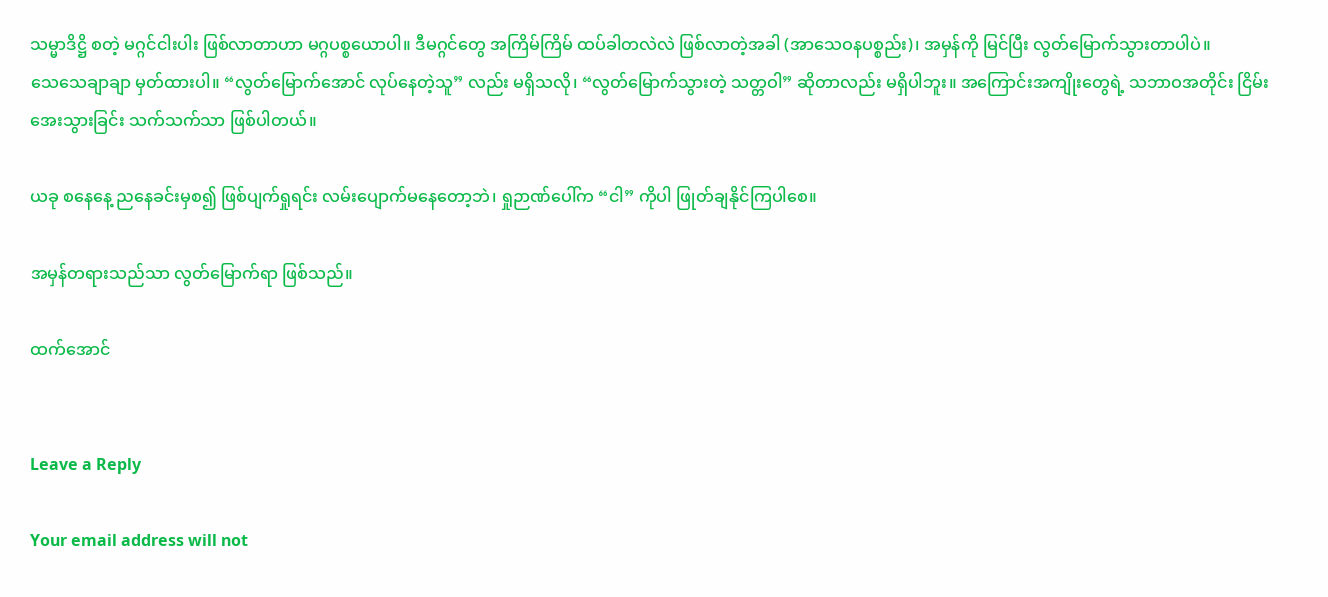သမ္မာဒိဋ္ဌိ စတဲ့ မဂ္ဂင်ငါးပါး ဖြစ်လာတာဟာ မဂ္ဂပစ္စယောပါ။ ဒီမဂ္ဂင်တွေ အကြိမ်ကြိမ် ထပ်ခါတလဲလဲ ဖြစ်လာတဲ့အခါ (အာသေဝနပစ္စည်း)၊ အမှန်ကို မြင်ပြီး လွတ်မြောက်သွားတာပါပဲ။
သေသေချာချာ မှတ်ထားပါ။ “လွတ်မြောက်အောင် လုပ်နေတဲ့သူ” လည်း မရှိသလို၊ “လွတ်မြောက်သွားတဲ့ သတ္တဝါ” ဆိုတာလည်း မရှိပါဘူး။ အကြောင်းအကျိုးတွေရဲ့ သဘာဝအတိုင်း ငြိမ်းအေးသွားခြင်း သက်သက်သာ ဖြစ်ပါတယ်။

ယခု စနေနေ့ ညနေခင်းမှစ၍ ဖြစ်ပျက်ရှုရင်း လမ်းပျောက်မနေတော့ဘဲ၊ ရှုဉာဏ်ပေါ်က “ငါ” ကိုပါ ဖြုတ်ချနိုင်ကြပါစေ။

အမှန်တရားသည်သာ လွတ်မြောက်ရာ ဖြစ်သည်။

ထက်အောင်


Leave a Reply

Your email address will not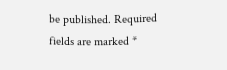be published. Required fields are marked *